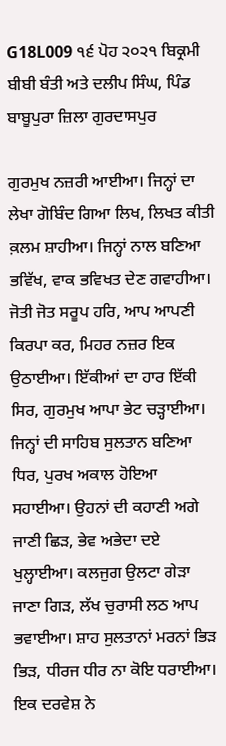G18L009 ੧੬ ਪੋਹ ੨੦੨੧ ਬਿਕ੍ਰਮੀ ਬੀਬੀ ਬੰਤੀ ਅਤੇ ਦਲੀਪ ਸਿੰਘ, ਪਿੰਡ ਬਾਬੂਪੁਰਾ ਜ਼ਿਲਾ ਗੁਰਦਾਸਪੁਰ

ਗੁਰਮੁਖ ਨਜ਼ਰੀ ਆਈਆ। ਜਿਨ੍ਹਾਂ ਦਾ ਲੇਖਾ ਗੋਬਿੰਦ ਗਿਆ ਲਿਖ, ਲਿਖਤ ਕੀਤੀ ਕ਼ਲਮ ਸ਼ਾਹੀਆ। ਜਿਨ੍ਹਾਂ ਨਾਲ ਬਣਿਆ ਭਵਿੱਖ, ਵਾਕ ਭਵਿਖਤ ਦੇਣ ਗਵਾਹੀਆ। ਜੋਤੀ ਜੋਤ ਸਰੂਪ ਹਰਿ, ਆਪ ਆਪਣੀ ਕਿਰਪਾ ਕਰ, ਮਿਹਰ ਨਜ਼ਰ ਇਕ ਉਠਾਈਆ। ਇੱਕੀਆਂ ਦਾ ਹਾਰ ਇੱਕੀ ਸਿਰ, ਗੁਰਮੁਖ ਆਪਾ ਭੇਟ ਚੜ੍ਹਾਈਆ। ਜਿਨ੍ਹਾਂ ਦੀ ਸਾਹਿਬ ਸੁਲਤਾਨ ਬਣਿਆ ਧਿਰ, ਪੁਰਖ ਅਕਾਲ ਹੋਇਆ ਸਹਾਈਆ। ਉਹਨਾਂ ਦੀ ਕਹਾਣੀ ਅਗੇ ਜਾਣੀ ਛਿੜ, ਭੇਵ ਅਭੇਦਾ ਦਏ ਖੁਲ੍ਹਾਈਆ। ਕਲਜੁਗ ਉਲਟਾ ਗੇੜਾ ਜਾਣਾ ਗਿੜ, ਲੱਖ ਚੁਰਾਸੀ ਲਠ ਆਪ ਭਵਾਈਆ। ਸ਼ਾਹ ਸੁਲਤਾਨਾਂ ਮਰਨਾਂ ਭਿੜ ਭਿੜ, ਧੀਰਜ ਧੀਰ ਨਾ ਕੋਇ ਧਰਾਈਆ। ਇਕ ਦਰਵੇਸ਼ ਨੇ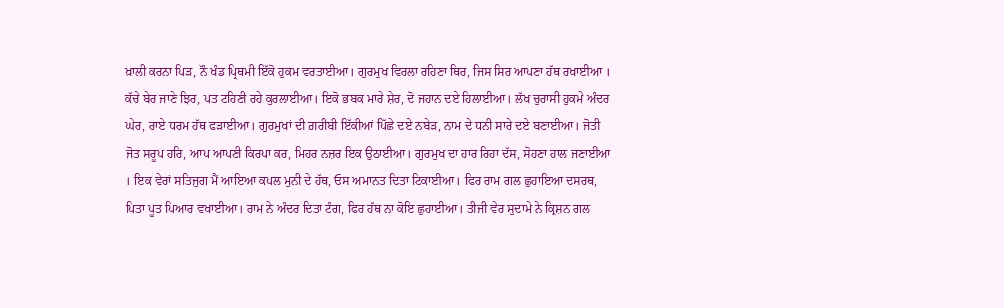ਖ਼ਾਲੀ ਕਰਨਾ ਪਿੜ, ਨੌ ਖੰਡ ਪ੍ਰਿਥਮੀ ਇੱਕੋ ਹੁਕਮ ਵਰਤਾਈਆ। ਗੁਰਮੁਖ ਵਿਰਲਾ ਰਹਿਣਾ ਥਿਰ, ਜਿਸ ਸਿਰ ਆਪਣਾ ਹੱਥ ਰਖਾਈਆ । ਕੱਚੇ ਬੇਰ ਜਾਣੇ ਝਿਰ, ਪਤ ਟਹਿਣੀ ਰਹੇ ਕੁਰਲਾਈਆ। ਇਕੋ ਭਬਕ ਮਾਰੇ ਸ਼ੇਰ, ਦੋ ਜਹਾਨ ਦਏ ਹਿਲਾਈਆ। ਲੱਖ ਚੁਰਾਸੀ ਹੁਕਮੇ ਅੰਦਰ ਘੇਰ, ਰਾਏ ਧਰਮ ਹੱਥ ਫੜਾਈਆ। ਗੁਰਮੁਖਾਂ ਦੀ ਗ਼ਰੀਬੀ ਇੱਕੀਆਂ ਪਿੱਛੇ ਦਏ ਨਬੇੜ, ਨਾਮ ਦੇ ਧਨੀ ਸਾਰੇ ਦਏ ਬਣਾਈਆ। ਜੋਤੀ ਜੋਤ ਸਰੂਪ ਹਰਿ, ਆਪ ਆਪਣੀ ਕਿਰਪਾ ਕਰ, ਮਿਹਰ ਨਜ਼ਰ ਇਕ ਉਠਾਈਆ। ਗੁਰਮੁਖ ਦਾ ਹਾਰ ਰਿਹਾ ਦੱਸ, ਸੋਹਣਾ ਹਾਲ ਜਣਾਈਆ । ਇਕ ਵੇਰਾਂ ਸਤਿਜੁਗ ਮੈਂ ਆਇਆ ਕਪਲ ਮੁਨੀ ਦੇ ਹੱਥ, ਓਸ ਅਮਾਨਤ ਦਿਤਾ ਟਿਕਾਈਆ। ਫਿਰ ਰਾਮ ਗਲ ਛੁਹਾਇਆ ਦਸਰਥ, ਪਿਤਾ ਪੂਤ ਪਿਆਰ ਵਖਾਈਆ। ਰਾਮ ਨੇ ਅੰਦਰ ਦਿਤਾ ਟੰਗ, ਫਿਰ ਹੱਥ ਨਾ ਕੋਇ ਛੁਹਾਈਆ। ਤੀਜੀ ਵੇਰ ਸੁਦਾਮੇ ਨੇ ਕ੍ਰਿਸ਼ਨ ਗਲ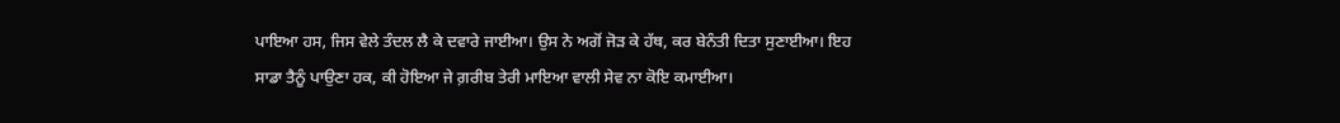ਪਾਇਆ ਹਸ, ਜਿਸ ਵੇਲੇ ਤੰਦਲ ਲੈ ਕੇ ਦਵਾਰੇ ਜਾਈਆ। ਉਸ ਨੇ ਅਗੋਂ ਜੋੜ ਕੇ ਹੱਥ, ਕਰ ਬੇਨੰਤੀ ਦਿਤਾ ਸੁਣਾਈਆ। ਇਹ ਸਾਡਾ ਤੈਨੂੰ ਪਾਉਣਾ ਹਕ, ਕੀ ਹੋਇਆ ਜੇ ਗ਼ਰੀਬ ਤੇਰੀ ਮਾਇਆ ਵਾਲੀ ਸੇਵ ਨਾ ਕੋਇ ਕਮਾਈਆ।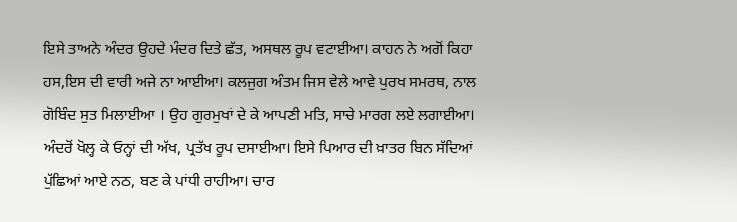ਇਸੇ ਤਾਅਨੇ ਅੰਦਰ ਉਹਦੇ ਮੰਦਰ ਦਿਤੇ ਛੱਤ, ਅਸਥਲ ਰੂਪ ਵਟਾਈਆ। ਕਾਹਨ ਨੇ ਅਗੋਂ ਕਿਹਾ ਹਸ,ਇਸ ਦੀ ਵਾਰੀ ਅਜੇ ਨਾ ਆਈਆ। ਕਲਜੁਗ ਅੰਤਮ ਜਿਸ ਵੇਲੇ ਆਵੇ ਪੁਰਖ ਸਮਰਥ, ਨਾਲ ਗੋਬਿੰਦ ਸੁਤ ਮਿਲਾਈਆ । ਉਹ ਗੁਰਮੁਖਾਂ ਦੇ ਕੇ ਆਪਣੀ ਮਤਿ, ਸਾਚੇ ਮਾਰਗ ਲਏ ਲਗਾਈਆ। ਅੰਦਰੋਂ ਖੋਲ੍ਹ ਕੇ ਓਨ੍ਹਾਂ ਦੀ ਅੱਖ, ਪ੍ਰਤੱਖ ਰੂਪ ਦਸਾਈਆ। ਇਸੇ ਪਿਆਰ ਦੀ ਖ਼ਾਤਰ ਬਿਨ ਸੱਦਿਆਂ ਪੁੱਛਿਆਂ ਆਏ ਨਠ, ਬਣ ਕੇ ਪਾਂਧੀ ਰਾਹੀਆ। ਚਾਰ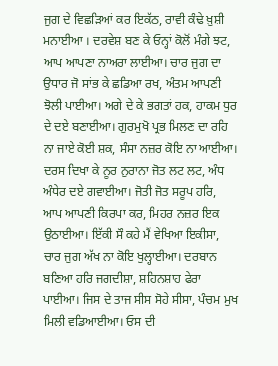ਜੁਗ ਦੇ ਵਿਛੜਿਆਂ ਕਰ ਇਕੱਠ, ਰਾਵੀ ਕੰਢੇ ਖ਼ੁਸ਼ੀ ਮਨਾਈਆ । ਦਰਵੇਸ਼ ਬਣ ਕੇ ਓਨ੍ਹਾਂ ਕੋਲੋਂ ਮੰਗੇ ਝਟ, ਆਪ ਆਪਣਾ ਨਾਅਰਾ ਲਾਈਆ। ਚਾਰ ਜੁਗ ਦਾ ਉਧਾਰ ਜੋ ਸਾਂਭ ਕੇ ਛਡਿਆ ਰਖ, ਅੰਤਮ ਆਪਣੀ ਝੋਲੀ ਪਾਈਆ। ਅਗੇ ਦੇ ਕੇ ਭਗਤਾਂ ਹਕ, ਹਾਕਮ ਧੁਰ ਦੇ ਦਏ ਬਣਾਈਆ। ਗੁਰਮੁਖੋ ਪ੍ਰਭ ਮਿਲਣ ਦਾ ਰਹਿ ਨਾ ਜਾਏ ਕੋਈ ਸ਼ਕ, ਸੰਸਾ ਨਜ਼ਰ ਕੋਇ ਨਾ ਆਈਆ। ਦਰਸ ਦਿਖਾ ਕੇ ਨੂਰ ਨੁਰਾਨਾ ਜੋਤ ਲਟ ਲਟ, ਅੰਧ ਅੰਧੇਰ ਦਏ ਗਵਾਈਆ। ਜੋਤੀ ਜੋਤ ਸਰੂਪ ਹਰਿ, ਆਪ ਆਪਣੀ ਕਿਰਪਾ ਕਰ, ਮਿਹਰ ਨਜ਼ਰ ਇਕ ਉਠਾਈਆ। ਇੱਕੀ ਸੌ ਕਹੇ ਮੈਂ ਵੇਖਿਆ ਇਕੀਸਾ, ਚਾਰ ਜੁਗ ਅੱਖ ਨਾ ਕੋਇ ਖੁਲ੍ਹਾਈਆ। ਦਰਬਾਨ ਬਣਿਆ ਹਰਿ ਜਗਦੀਸ਼ਾ, ਸ਼ਹਿਨਸ਼ਾਹ ਫੇਰਾ ਪਾਈਆ। ਜਿਸ ਦੇ ਤਾਜ ਸੀਸ ਸੋਹੇ ਸੀਸਾ, ਪੰਚਮ ਮੁਖ ਮਿਲੀ ਵਡਿਆਈਆ। ਓਸ ਦੀ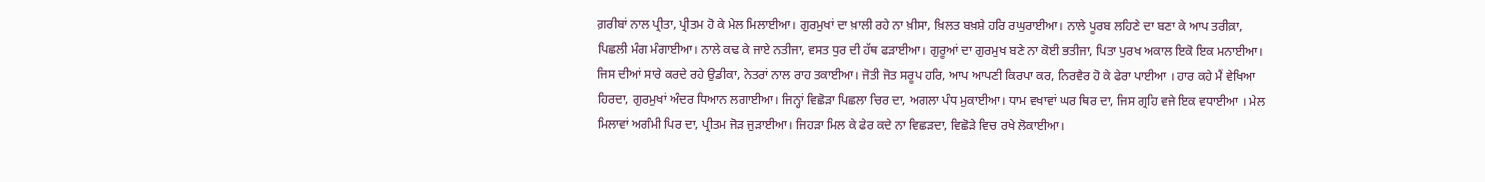ਗ਼ਰੀਬਾਂ ਨਾਲ ਪ੍ਰੀਤਾ, ਪ੍ਰੀਤਮ ਹੋ ਕੇ ਮੇਲ ਮਿਲਾਈਆ। ਗੁਰਮੁਖਾਂ ਦਾ ਖ਼ਾਲੀ ਰਹੇ ਨਾ ਖ਼ੀਸਾ, ਖ਼ਿਲਤ ਬਖ਼ਸ਼ੇ ਹਰਿ ਰਘੁਰਾਈਆ। ਨਾਲੇ ਪੂਰਬ ਲਹਿਣੇ ਦਾ ਬਣਾ ਕੇ ਆਪ ਤਰੀਕ਼ਾ, ਪਿਛਲੀ ਮੰਗ ਮੰਗਾਈਆ। ਨਾਲੇ ਕਢ ਕੇ ਜਾਏ ਨਤੀਜਾ, ਵਸਤ ਧੁਰ ਦੀ ਹੱਥ ਫੜਾਈਆ। ਗੁਰੂਆਂ ਦਾ ਗੁਰਮੁਖ ਬਣੇ ਨਾ ਕੋਈ ਭਤੀਜਾ, ਪਿਤਾ ਪੁਰਖ ਅਕਾਲ ਇਕੋ ਇਕ ਮਨਾਈਆ। ਜਿਸ ਦੀਆਂ ਸਾਰੇ ਕਰਦੇ ਰਹੇ ਉਡੀਕਾ, ਨੇਤਰਾਂ ਨਾਲ ਰਾਹ ਤਕਾਈਆ। ਜੋਤੀ ਜੋਤ ਸਰੂਪ ਹਰਿ, ਆਪ ਆਪਣੀ ਕਿਰਪਾ ਕਰ, ਨਿਰਵੈਰ ਹੋ ਕੇ ਫੇਰਾ ਪਾਈਆ । ਹਾਰ ਕਹੇ ਮੈਂ ਵੇਖਿਆ ਹਿਰਦਾ, ਗੁਰਮੁਖਾਂ ਅੰਦਰ ਧਿਆਨ ਲਗਾਈਆ। ਜਿਨ੍ਹਾਂ ਵਿਛੋੜਾ ਪਿਛਲਾ ਚਿਰ ਦਾ, ਅਗਲਾ ਪੰਧ ਮੁਕਾਈਆ। ਧਾਮ ਵਖਾਵਾਂ ਘਰ ਥਿਰ ਦਾ, ਜਿਸ ਗ੍ਰਹਿ ਵਜੇ ਇਕ ਵਧਾਈਆ । ਮੇਲ ਮਿਲਾਵਾਂ ਅਗੰਮੀ ਪਿਰ ਦਾ, ਪ੍ਰੀਤਮ ਜੋੜ ਜੁੜਾਈਆ। ਜਿਹੜਾ ਮਿਲ ਕੇ ਫੇਰ ਕਦੇ ਨਾ ਵਿਛੜਦਾ, ਵਿਛੋੜੇ ਵਿਚ ਰਖੇ ਲੋਕਾਈਆ।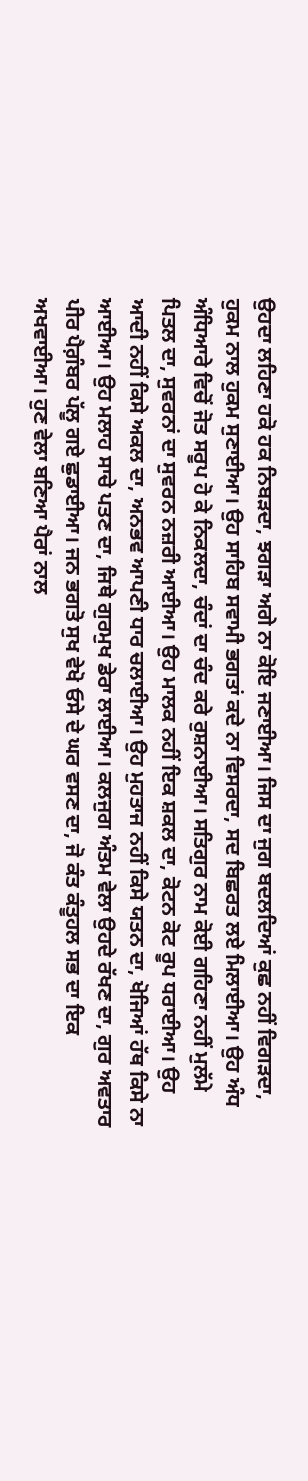ਉਹਦਾ ਲਹਿਣਾ ਹਕੋ ਹਕ ਨਿਬੜਦਾ, ਝਗੜਾ ਅਗੇ ਨਾ ਕੋਇ ਜਣਾਈਆ। ਜਿਸ ਦਾ ਜੁਗ ਬਦਲਦਿਆਂ ਕੁਛ ਨਹੀਂ ਵਿਗੜਦਾ, ਹੁਕਮ ਨਾਲ ਹੁਕਮ ਸੁਣਾਈਆ। ਉਹ ਸਾਹਿਬ ਸਵਾਮੀ ਭਗਤਾਂ ਕਦੇ ਨਾ ਵਿਸਰਦਾ, ਸਦ ਬਿਛਰਤ ਲਏ ਮਿਲਾਈਆ। ਉਹ ਅੰਧ ਅੰਧਿਆਰੇ ਵਿਚੋਂ ਜੋਤ ਸਰੂਪ ਹੋ ਕੇ ਨਿਕਲਦਾ, ਚੰਦਾਂ ਦਾ ਚੰਦ ਕਰੇ ਰੁਸ਼ਨਾਈਆ। ਸਤਿਗੁਰ ਨਾਮ ਕੋਈ ਗਹਿਣਾ ਨਹੀਂ ਮੁਲੱਮੇ ਪਿਤਲ ਦਾ, ਸੁਵਰਨਾਂ ਦਾ ਸੁਵਰਨ ਨਜ਼ਰੀ ਆਈਆ। ਉਹ ਮਾਲਕ ਨਹੀਂ ਇਕ ਸ਼ਕਲ ਦਾ, ਕੋਟਨ ਕੋਟ ਰੂਪ ਧਰਾਈਆ। ਉਹ ਆਦੀ ਨਹੀਂ ਕਿਸੇ ਅਕਲ ਦਾ, ਅਨਭਵ ਆਪਣੀ ਧਾਰ ਚਲਾਈਆ। ਉਹ ਮੁਹਤਾਜ ਨਹੀਂ ਕਿਸੇ ਯਤਨ ਦਾ, ਖੋਜਿਆਂ ਹੱਥ ਕਿਸੇ ਨਾ ਆਈਆ। ਉਹ ਮਲਾਹ ਸਾਚੇ ਪਤਣ ਦਾ, ਜਿਥੇ ਗੁਰਮੁਖ ਡੇਰਾ ਲਾਈਆ। ਕਲਜੁਗ ਅੰਤਮ ਵੇਲਾ ਉਹਦੇ ਰੱਖਣ ਦਾ, ਗੁਰ ਅਵਤਾਰ ਪੀਰ ਪੈਗ਼ੰਬਰ ਪੱਲੂ ਗਏ ਛੁਡਾਈਆ। ਜਨ ਭਗਤੋ ਸੁਖ ਵੇਖੋ ਓਸੇ ਦੇ ਘਰ ਵਸਣ ਦਾ, ਜੋ ਕੰਤ ਕੰਤੂਹਲ ਸਭ ਦਾ ਇਕ ਅਖਵਾਈਆ। ਹੁਣ ਵੇਲਾ ਬਣਿਆ ਪੈਰਾਂ ਨਾਲ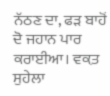ਨੱਠਣ ਦਾ, ਫੜ ਬਾਹੋਂ ਦੋ ਜਹਾਨ ਪਾਰ ਕਰਾਈਆ। ਵਕ਼ਤ ਸੁਹੇਲਾ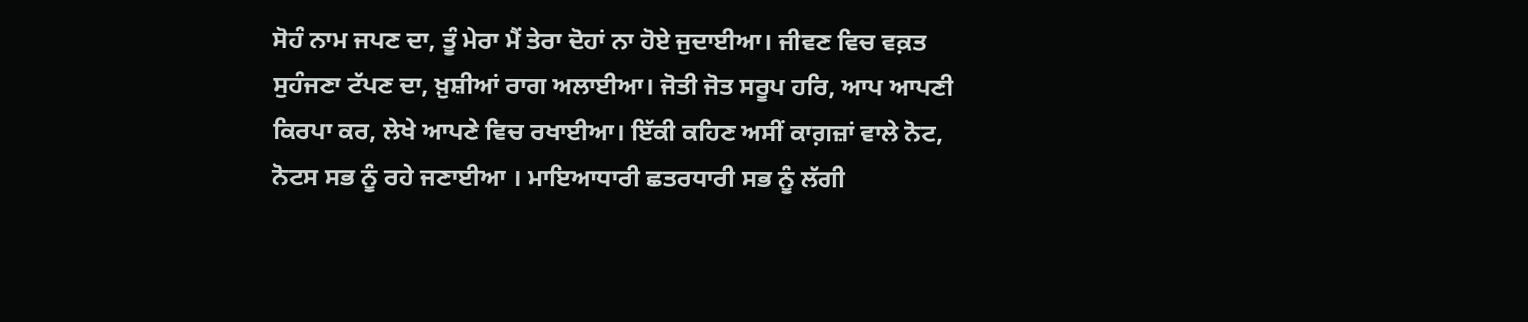ਸੋਹੰ ਨਾਮ ਜਪਣ ਦਾ, ਤੂੰ ਮੇਰਾ ਮੈਂ ਤੇਰਾ ਦੋਹਾਂ ਨਾ ਹੋਏ ਜੁਦਾਈਆ। ਜੀਵਣ ਵਿਚ ਵਕ਼ਤ ਸੁਹੰਜਣਾ ਟੱਪਣ ਦਾ, ਖ਼ੁਸ਼ੀਆਂ ਰਾਗ ਅਲਾਈਆ। ਜੋਤੀ ਜੋਤ ਸਰੂਪ ਹਰਿ, ਆਪ ਆਪਣੀ ਕਿਰਪਾ ਕਰ, ਲੇਖੇ ਆਪਣੇ ਵਿਚ ਰਖਾਈਆ। ਇੱਕੀ ਕਹਿਣ ਅਸੀਂ ਕਾਗ਼ਜ਼ਾਂ ਵਾਲੇ ਨੋਟ, ਨੋਟਸ ਸਭ ਨੂੰ ਰਹੇ ਜਣਾਈਆ । ਮਾਇਆਧਾਰੀ ਛਤਰਧਾਰੀ ਸਭ ਨੂੰ ਲੱਗੀ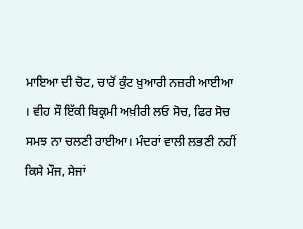ਮਾਇਆ ਦੀ ਚੋਟ, ਚਾਰੋਂ ਕੁੰਟ ਖ਼ੁਆਰੀ ਨਜ਼ਰੀ ਆਈਆ । ਵੀਹ ਸੌ ਇੱਕੀ ਬਿਕ੍ਰਮੀ ਅਖ਼ੀਰੀ ਲਓ ਸੋਚ, ਫਿਰ ਸੋਚ ਸਮਝ ਨਾ ਚਲਣੀ ਰਾਈਆ। ਮੰਦਰਾਂ ਵਾਲੀ ਲਭਣੀ ਨਹੀਂ ਕਿਸੇ ਮੌਜ, ਸੇਜਾਂ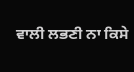ਵਾਲੀ ਲਭਣੀ ਨਾ ਕਿਸੇ